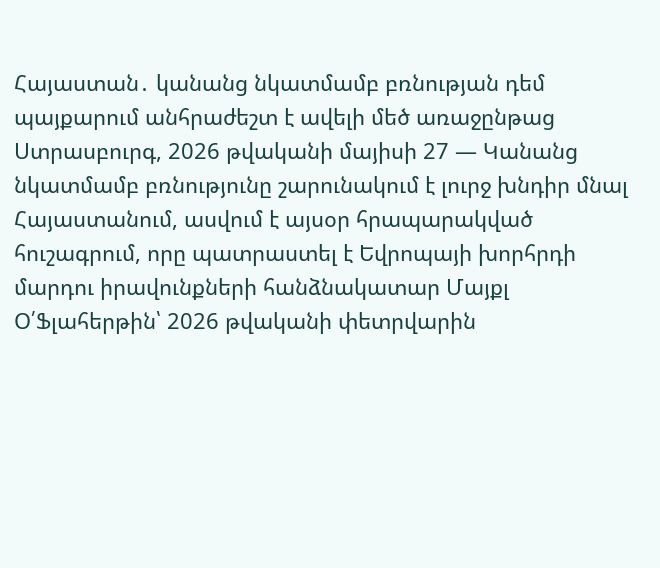Հայաստան․ կանանց նկատմամբ բռնության դեմ պայքարում անհրաժեշտ է ավելի մեծ առաջընթաց
Ստրասբուրգ, 2026 թվականի մայիսի 27 — Կանանց նկատմամբ բռնությունը շարունակում է լուրջ խնդիր մնալ Հայաստանում, ասվում է այսօր հրապարակված հուշագրում, որը պատրաստել է Եվրոպայի խորհրդի մարդու իրավունքների հանձնակատար Մայքլ Օ՛Ֆլահերթին՝ 2026 թվականի փետրվարին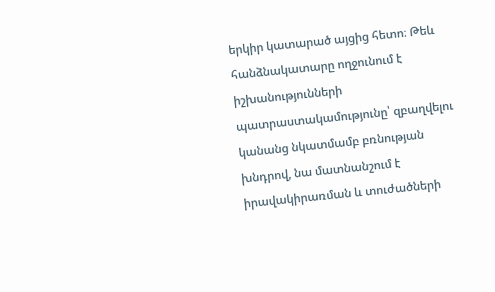երկիր կատարած այցից հետո։ Թեև հանձնակատարը ողջունում է իշխանությունների պատրաստակամությունը՝ զբաղվելու կանանց նկատմամբ բռնության խնդրով, նա մատնանշում է իրավակիրառման և տուժածների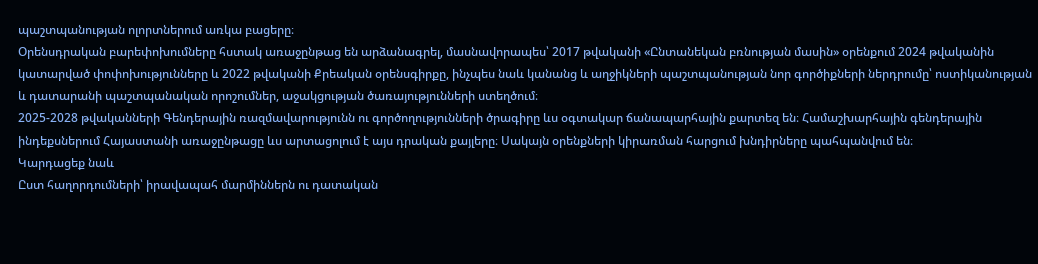պաշտպանության ոլորտներում առկա բացերը։
Օրենսդրական բարեփոխումները հստակ առաջընթաց են արձանագրել, մասնավորապես՝ 2017 թվականի «Ընտանեկան բռնության մասին» օրենքում 2024 թվականին կատարված փոփոխությունները և 2022 թվականի Քրեական օրենսգիրքը, ինչպես նաև կանանց և աղջիկների պաշտպանության նոր գործիքների ներդրումը՝ ոստիկանության և դատարանի պաշտպանական որոշումներ, աջակցության ծառայությունների ստեղծում։
2025-2028 թվականների Գենդերային ռազմավարությունն ու գործողությունների ծրագիրը ևս օգտակար ճանապարհային քարտեզ են։ Համաշխարհային գենդերային ինդեքսներում Հայաստանի առաջընթացը ևս արտացոլում է այս դրական քայլերը։ Սակայն օրենքների կիրառման հարցում խնդիրները պահպանվում են։
Կարդացեք նաև
Ըստ հաղորդումների՝ իրավապահ մարմիններն ու դատական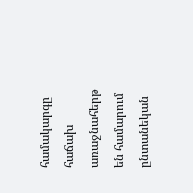համակարգը հաճախ առաջնահերթ են համարում ընտանեկան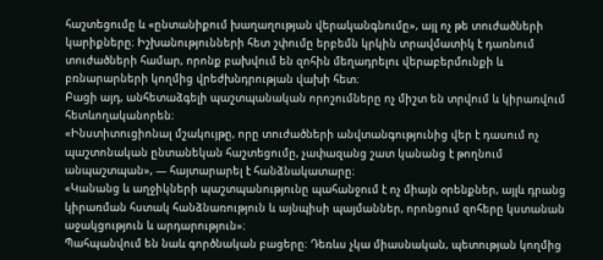հաշտեցումը և «ընտանիքում խաղաղության վերականգնումը», այլ ոչ թե տուժածների կարիքները։ Իշխանությունների հետ շփումը երբեմն կրկին տրավմատիկ է դառնում տուժածների համար, որոնք բախվում են զոհին մեղադրելու վերաբերմունքի և բռնարարների կողմից վրեժխնդրության վախի հետ։
Բացի այդ, անհետաձգելի պաշտպանական որոշումները ոչ միշտ են տրվում և կիրառվում հետևողականորեն։
«Ինստիտուցիոնալ մշակույթը, որը տուժածների անվտանգությունից վեր է դասում ոչ պաշտոնական ընտանեկան հաշտեցումը, չափազանց շատ կանանց է թողնում անպաշտպան», — հայտարարել է հանձնակատարը։
«Կանանց և աղջիկների պաշտպանությունը պահանջում է ոչ միայն օրենքներ, այլև դրանց կիրառման հստակ հանձնառություն և այնպիսի պայմաններ, որոնցում զոհերը կստանան աջակցություն և արդարություն»։
Պահպանվում են նաև գործնական բացերը։ Դեռևս չկա միասնական, պետության կողմից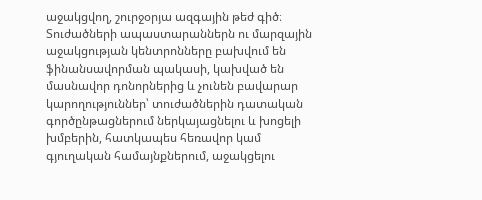աջակցվող, շուրջօրյա ազգային թեժ գիծ։
Տուժածների ապաստարաններն ու մարզային աջակցության կենտրոնները բախվում են ֆինանսավորման պակասի, կախված են մասնավոր դոնորներից և չունեն բավարար կարողություններ՝ տուժածներին դատական գործընթացներում ներկայացնելու և խոցելի խմբերին, հատկապես հեռավոր կամ գյուղական համայնքներում, աջակցելու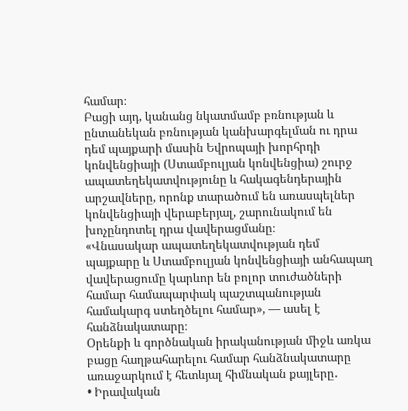համար։
Բացի այդ, կանանց նկատմամբ բռնության և ընտանեկան բռնության կանխարգելման ու դրա դեմ պայքարի մասին Եվրոպայի խորհրդի կոնվենցիայի (Ստամբուլյան կոնվենցիա) շուրջ ապատեղեկատվությունը և հակագենդերային արշավները, որոնք տարածում են առասպելներ կոնվենցիայի վերաբերյալ, շարունակում են խոչընդոտել դրա վավերացմանը։
«Վնասակար ապատեղեկատվության դեմ պայքարը և Ստամբուլյան կոնվենցիայի անհապաղ վավերացումը կարևոր են բոլոր տուժածների համար համապարփակ պաշտպանության համակարգ ստեղծելու համար», — ասել է հանձնակատարը։
Օրենքի և գործնական իրականության միջև առկա բացը հաղթահարելու համար հանձնակատարը առաջարկում է հետևյալ հիմնական քայլերը․
• Իրավական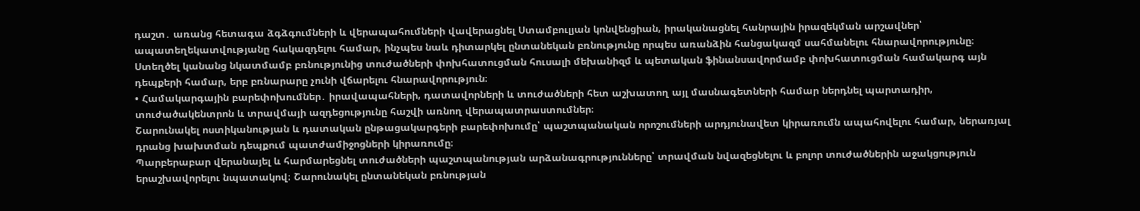դաշտ․ առանց հետագա ձգձգումների և վերապահումների վավերացնել Ստամբուլյան կոնվենցիան, իրականացնել հանրային իրազեկման արշավներ՝ ապատեղեկատվությանը հակազդելու համար, ինչպես նաև դիտարկել ընտանեկան բռնությունը որպես առանձին հանցակազմ սահմանելու հնարավորությունը։
Ստեղծել կանանց նկատմամբ բռնությունից տուժածների փոխհատուցման հուսալի մեխանիզմ և պետական ֆինանսավորմամբ փոխհատուցման համակարգ այն դեպքերի համար, երբ բռնարարը չունի վճարելու հնարավորություն։
• Համակարգային բարեփոխումներ․ իրավապահների, դատավորների և տուժածների հետ աշխատող այլ մասնագետների համար ներդնել պարտադիր, տուժածակենտրոն և տրավմայի ազդեցությունը հաշվի առնող վերապատրաստումներ։
Շարունակել ոստիկանության և դատական ընթացակարգերի բարեփոխումը՝ պաշտպանական որոշումների արդյունավետ կիրառումն ապահովելու համար, ներառյալ դրանց խախտման դեպքում պատժամիջոցների կիրառումը։
Պարբերաբար վերանայել և հարմարեցնել տուժածների պաշտպանության արձանագրությունները՝ տրավման նվազեցնելու և բոլոր տուժածներին աջակցություն երաշխավորելու նպատակով։ Շարունակել ընտանեկան բռնության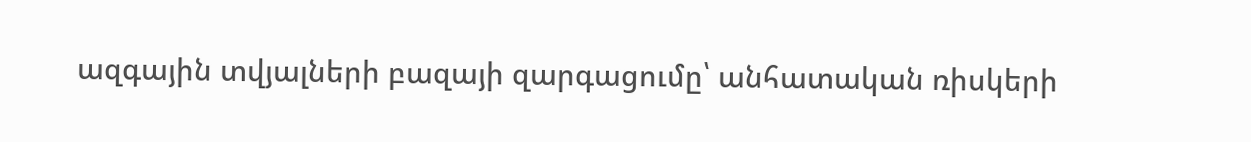ազգային տվյալների բազայի զարգացումը՝ անհատական ռիսկերի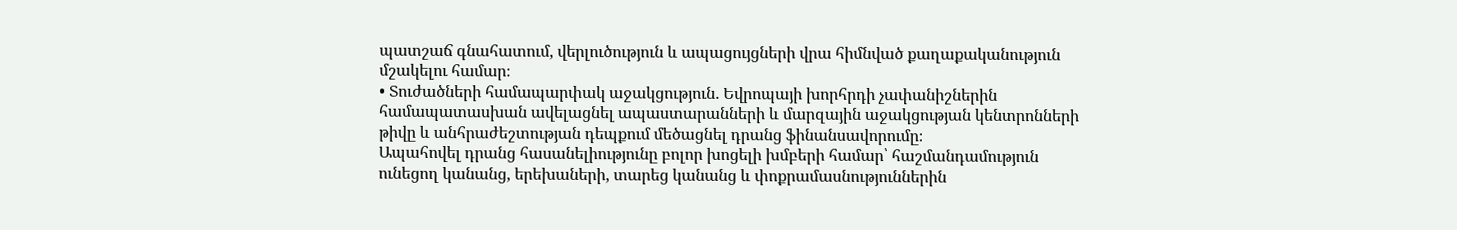պատշաճ գնահատում, վերլուծություն և ապացույցների վրա հիմնված քաղաքականություն մշակելու համար։
• Տուժածների համապարփակ աջակցություն․ Եվրոպայի խորհրդի չափանիշներին համապատասխան ավելացնել ապաստարանների և մարզային աջակցության կենտրոնների թիվը և անհրաժեշտության դեպքում մեծացնել դրանց ֆինանսավորումը։
Ապահովել դրանց հասանելիությունը բոլոր խոցելի խմբերի համար՝ հաշմանդամություն ունեցող կանանց, երեխաների, տարեց կանանց և փոքրամասնություններին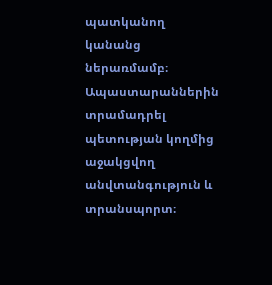պատկանող կանանց ներառմամբ։
Ապաստարաններին տրամադրել պետության կողմից աջակցվող անվտանգություն և տրանսպորտ։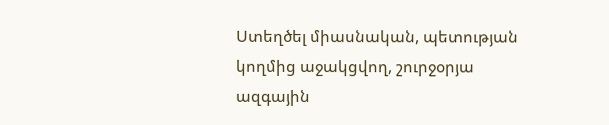Ստեղծել միասնական, պետության կողմից աջակցվող, շուրջօրյա ազգային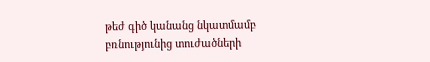թեժ գիծ կանանց նկատմամբ բռնությունից տուժածների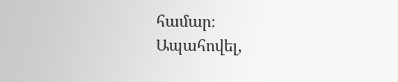համար։
Ապահովել,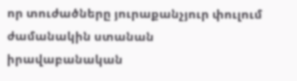որ տուժածները յուրաքանչյուր փուլում ժամանակին ստանան իրավաբանական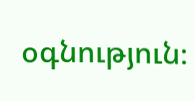օգնություն։